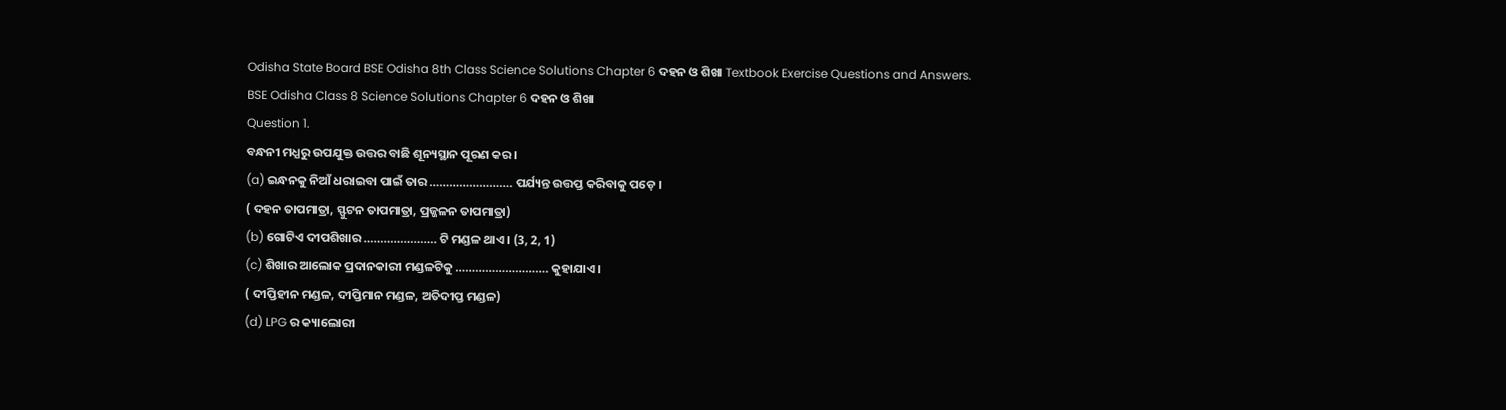Odisha State Board BSE Odisha 8th Class Science Solutions Chapter 6 ଦହନ ଓ ଶିଖା Textbook Exercise Questions and Answers.
BSE Odisha Class 8 Science Solutions Chapter 6 ଦହନ ଓ ଶିଖା
Question 1.
ବନ୍ଧନୀ ମଧ୍ଯରୁ ଉପଯୁକ୍ତ ଉତ୍ତର ବାଛି ଶୂନ୍ୟସ୍ଥାନ ପୂରଣ କର ।
(a) ଇନ୍ଧନକୁ ନିଆଁ ଧରାଇବା ପାଇଁ ତାର ……………………. ପର୍ଯ୍ୟନ୍ତ ଉତ୍ତପ୍ତ କରିବାକୁ ପଡ଼େ ।
( ଦହନ ତାପମାତ୍ରା, ସ୍ଫୁଟନ ତାପମାତ୍ରା, ପ୍ରଜ୍ଜଳନ ତାପମାତ୍ରା)
(b) ଗୋଟିଏ ଦୀପଶିଖାର …………………. ଟି ମଣ୍ଡଳ ଥାଏ । (3, 2, 1)
(c) ଶିଖାର ଆଲୋକ ପ୍ରଦାନକାରୀ ମଣ୍ଡଳଟିକୁ ………………………. କୁହାଯାଏ ।
( ଦୀପ୍ତିହୀନ ମଣ୍ଡଳ, ଦୀପ୍ତିମାନ ମଣ୍ଡଳ, ଅତିଦୀପ୍ତ ମଣ୍ଡଳ)
(d) LPG ର କ୍ୟାଲୋରୀ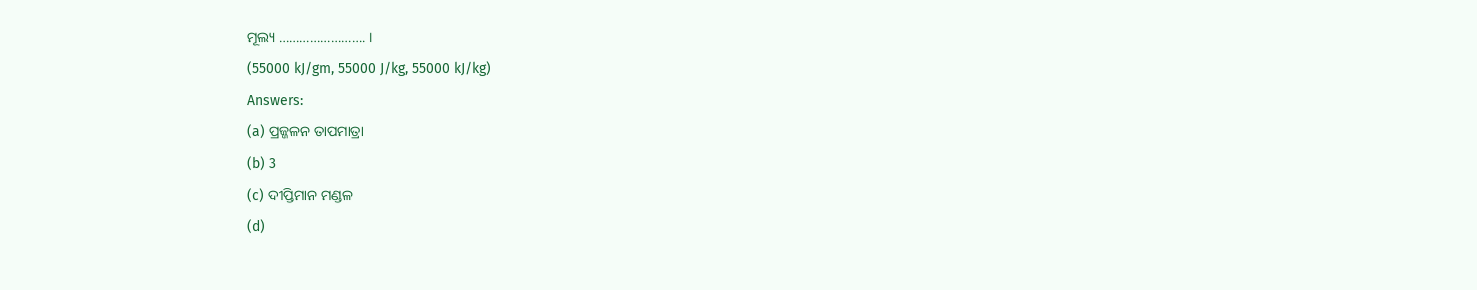ମୂଲ୍ୟ ……………………. ।
(55000 kJ/gm, 55000 J/kg, 55000 kJ/kg)
Answers:
(a) ପ୍ରଜ୍ଜଳନ ତାପମାତ୍ରା
(b) 3
(c) ଦୀପ୍ତିମାନ ମଣ୍ଡଳ
(d)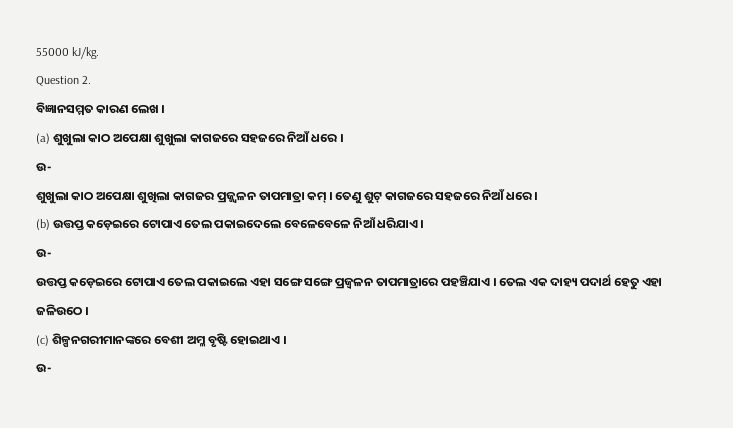55000 kJ/kg.
Question 2.
ବିଜ୍ଞାନସମ୍ମତ କାରଣ ଲେଖ ।
(a) ଶୁଖୁଲା କାଠ ଅପେକ୍ଷା ଶୁଖୁଲା କାଗଜରେ ସହଜରେ ନିଆଁ ଧରେ ।
ଉ-
ଶୁଖୁଲା କାଠ ଅପେକ୍ଷା ଶୁଖିଲା କାଗଜର ପ୍ରଜ୍ଜ୍ୱଳନ ତାପମାତ୍ରା କମ୍ । ତେଣୁ ଶୁଟ୍ କାଗଜରେ ସହଜରେ ନିଆଁ ଧରେ ।
(b) ଉତ୍ତପ୍ତ କଡ଼େଇରେ ଟୋପାଏ ତେଲ ପକାଇଦେଲେ ବେଳେବେଳେ ନିଆଁ ଧରିଯାଏ ।
ଉ-
ଉତ୍ତପ୍ତ କଡ଼େଇରେ ଟୋପାଏ ତେଲ ପକାଇଲେ ଏହା ସଙ୍ଗେ ସଙ୍ଗେ ପ୍ରଜ୍ଵଳନ ତାପମାତ୍ରାରେ ପହଞ୍ଚିଯାଏ । ତେଲ ଏକ ଦାହ୍ୟ ପଦାର୍ଥ ହେତୁ ଏହା ଜଳିଉଠେ ।
(c) ଶିଳ୍ପନଗରୀମାନଙ୍କରେ ବେଶୀ ଅମ୍ଳ ବୃଷ୍ଟି ହୋଇଥାଏ ।
ଉ-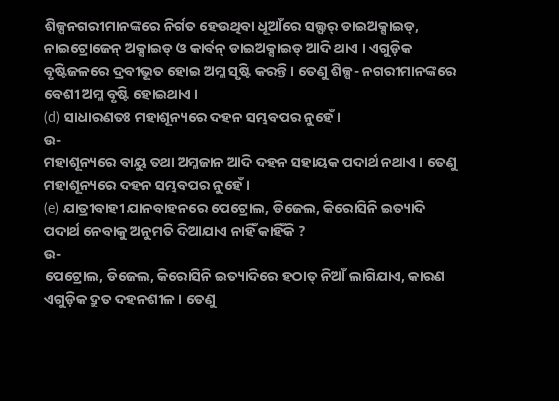ଶିଳ୍ପନଗରୀମାନଙ୍କରେ ନିର୍ଗତ ହେଉଥିବା ଧୂଆଁରେ ସଲ୍ଫର୍ ଡାଇଅକ୍ସାଇଡ୍, ନାଇଟ୍ରୋଜେନ୍ ଅକ୍ସାଇଡ୍ ଓ କାର୍ବନ୍ ଡାଇଅକ୍ସାଇଡ୍ ଆଦି ଥାଏ । ଏଗୁଡ଼ିକ ବୃଷ୍ଟିଜଳରେ ଦ୍ରବୀଭୂତ ହୋଇ ଅମ୍ଳ ସୃଷ୍ଟି କରନ୍ତି । ତେଣୁ ଶିଳ୍ପ- ନଗରୀମାନଙ୍କରେ ବେଶୀ ଅମ୍ଳ ବୃଷ୍ଟି ହୋଇଥାଏ ।
(d) ସାଧାରଣତଃ ମହାଶୂନ୍ୟରେ ଦହନ ସମ୍ଭବପର ନୁହେଁ ।
ଉ-
ମହାଶୂନ୍ୟରେ ବାୟୁ ତଥା ଅମ୍ଳଜାନ ଆଦି ଦହନ ସହାୟକ ପଦାର୍ଥ ନଥାଏ । ତେଣୁ ମହାଶୂନ୍ୟରେ ଦହନ ସମ୍ଭବପର ନୁହେଁ ।
(e) ଯାତ୍ରୀବାହୀ ଯାନବାହନରେ ପେଟ୍ରୋଲ, ଡିଜେଲ, କିରୋସିନି ଇତ୍ୟାଦି ପଦାର୍ଥ ନେବାକୁ ଅନୁମତି ଦିଆଯାଏ ନାହିଁ କାହିଁକି ?
ଉ-
ପେଟ୍ରୋଲ, ଡିଜେଲ, କିରୋସିନି ଇତ୍ୟାଦିରେ ହଠାତ୍ ନିଆଁ ଲାଗିଯାଏ, କାରଣ ଏଗୁଡ଼ିକ ଦ୍ରୁତ ଦହନଶୀଳ । ତେଣୁ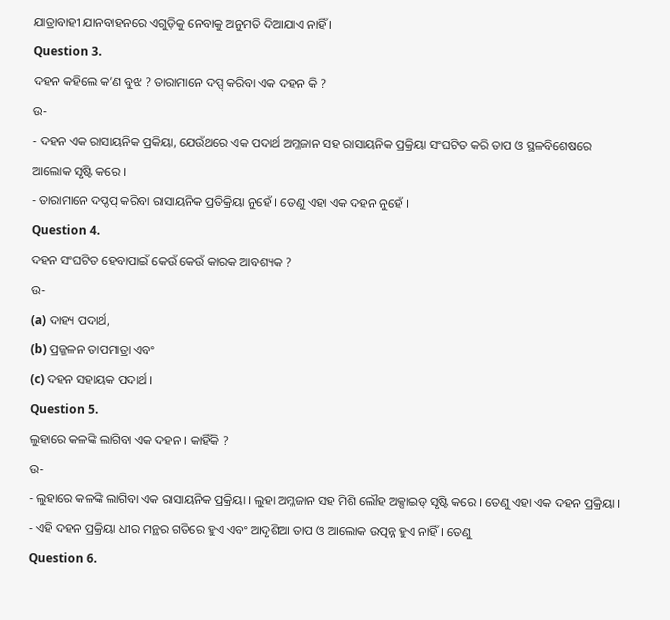ଯାତ୍ରାବାହୀ ଯାନବାହନରେ ଏଗୁଡ଼ିକୁ ନେବାକୁ ଅନୁମତି ଦିଆଯାଏ ନାହିଁ ।
Question 3.
ଦହନ କହିଲେ କ’ଣ ବୁଝ ? ତାରାମାନେ ଦପ୍ପ୍ କରିବା ଏକ ଦହନ କି ?
ଉ-
- ଦହନ ଏକ ରାସାୟନିକ ପ୍ରକିୟା, ଯେଉଁଥରେ ଏକ ପଦାର୍ଥ ଅମ୍ଳଜାନ ସହ ରାସାୟନିକ ପ୍ରକ୍ରିୟା ସଂଘଟିତ କରି ତାପ ଓ ସ୍ଥଳବିଶେଷରେ ଆଲୋକ ସୃଷ୍ଟି କରେ ।
- ତାରାମାନେ ଦପ୍ଦପ୍ କରିବା ରାସାୟନିକ ପ୍ରତିକ୍ରିୟା ନୁହେଁ । ତେଣୁ ଏହା ଏକ ଦହନ ନୁହେଁ ।
Question 4.
ଦହନ ସଂଘଟିତ ହେବାପାଇଁ କେଉଁ କେଉଁ କାରକ ଆବଶ୍ୟକ ?
ଉ-
(a) ଦାହ୍ୟ ପଦାର୍ଥ,
(b) ପ୍ରଜ୍ଜଳନ ତାପମାତ୍ରା ଏବଂ
(c) ଦହନ ସହାୟକ ପଦାର୍ଥ ।
Question 5.
ଲୁହାରେ କଳଙ୍କି ଲାଗିବା ଏକ ଦହନ । କାହିଁକି ?
ଉ-
- ଲୁହାରେ କଳଙ୍କି ଲାଗିବା ଏକ ରାସାୟନିକ ପ୍ରକ୍ରିୟା । ଲୁହା ଅମ୍ଳଜାନ ସହ ମିଶି ଲୌହ ଅକ୍ସାଇଡ୍ ସୃଷ୍ଟି କରେ । ତେଣୁ ଏହା ଏକ ଦହନ ପ୍ରକ୍ରିୟା ।
- ଏହି ଦହନ ପ୍ରକ୍ରିୟା ଧୀର ମନ୍ଥର ଗତିରେ ହୁଏ ଏବଂ ଆଦୃଶିଆ ତାପ ଓ ଆଲୋକ ଉତ୍ପନ୍ନ ହୁଏ ନାହିଁ । ତେଣୁ
Question 6.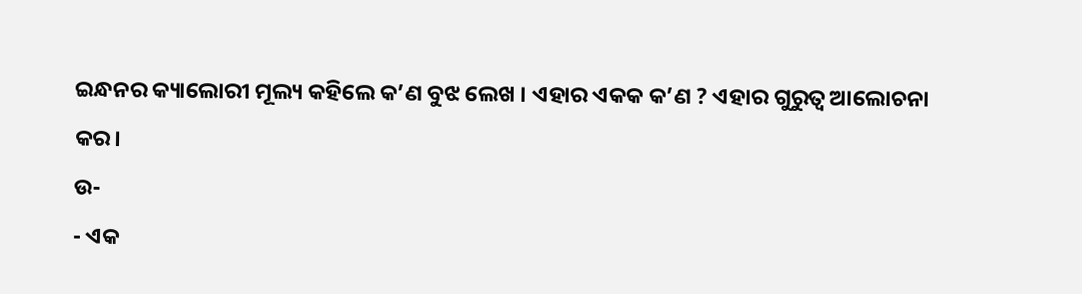ଇନ୍ଧନର କ୍ୟାଲୋରୀ ମୂଲ୍ୟ କହିଲେ କ’ଣ ବୁଝ ଲେଖ । ଏହାର ଏକକ କ’ଣ ? ଏହାର ଗୁରୁତ୍ଵ ଆଲୋଚନା କର।
ଉ-
- ଏକ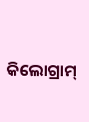କିଲୋଗ୍ରାମ୍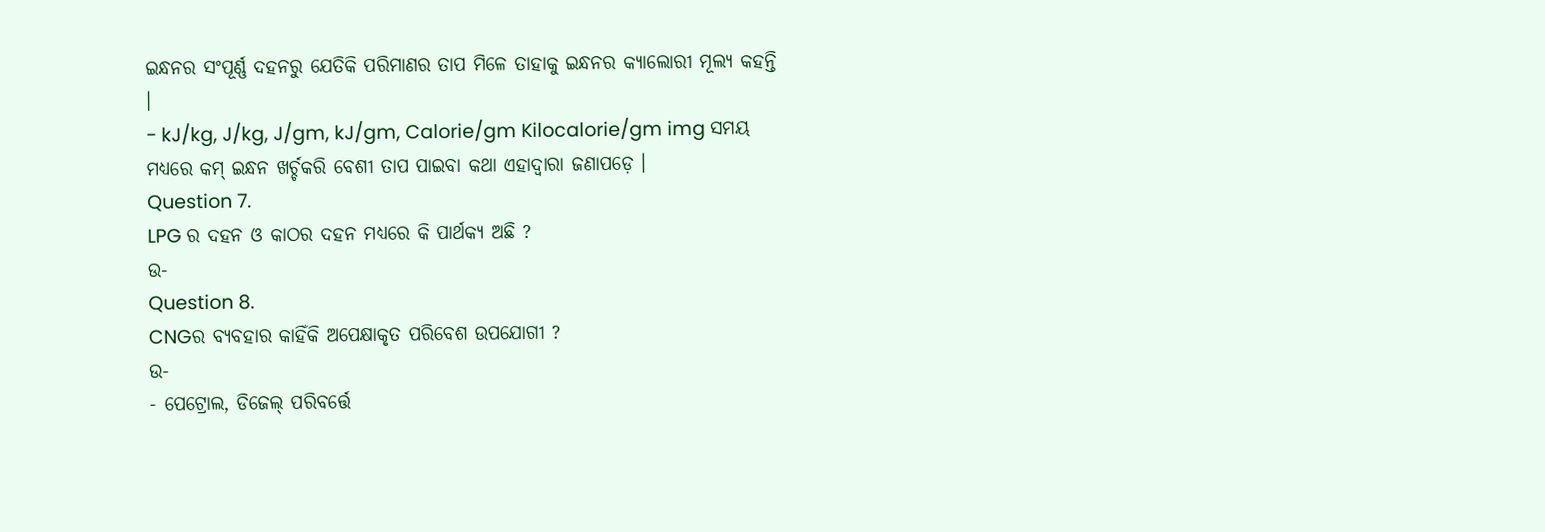ଇନ୍ଧନର ସଂପୂର୍ଣ୍ଣ ଦହନରୁ ଯେତିକି ପରିମାଣର ତାପ ମିଳେ ତାହାକୁ ଇନ୍ଧନର କ୍ୟାଲୋରୀ ମୂଲ୍ୟ କହନ୍ତି ।
- kJ/kg, J/kg, J/gm, kJ/gm, Calorie/gm Kilocalorie/gm img ସମୟ ମଧ୍ୟରେ କମ୍ ଇନ୍ଧନ ଖର୍ଚ୍ଚକରି ବେଶୀ ତାପ ପାଇବା କଥା ଏହାଦ୍ୱାରା ଜଣାପଡ଼େ ।
Question 7.
LPG ର ଦହନ ଓ କାଠର ଦହନ ମଧ୍ୟରେ କି ପାର୍ଥକ୍ୟ ଅଛି ?
ଉ-
Question 8.
CNGର ବ୍ୟବହାର କାହିଁକି ଅପେକ୍ଷାକୃତ ପରିବେଶ ଉପଯୋଗୀ ?
ଉ-
- ପେଟ୍ରୋଲ, ଡିଜେଲ୍ ପରିବର୍ତ୍ତେ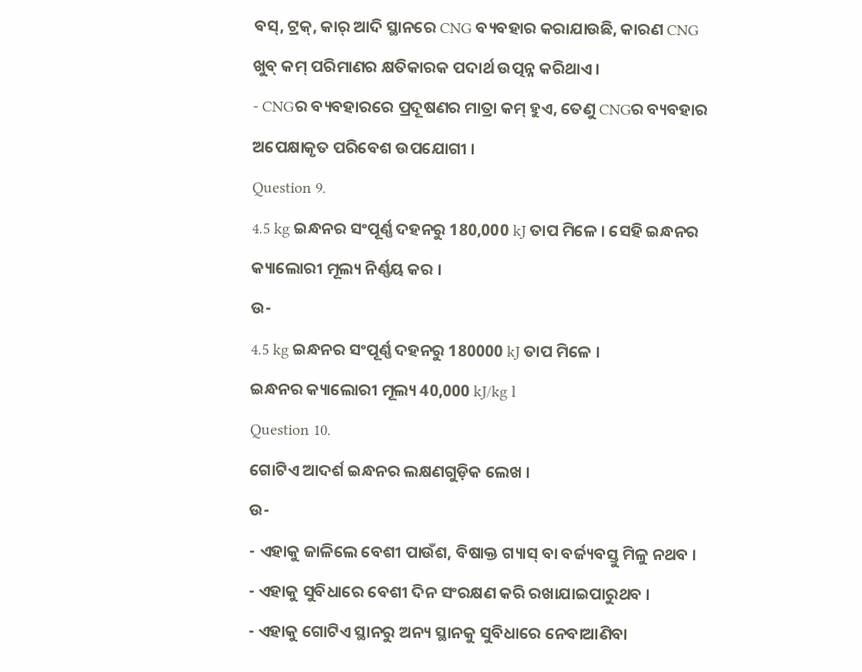ବସ୍, ଟ୍ରକ୍, କାର୍ ଆଦି ସ୍ଥାନରେ CNG ବ୍ୟବହାର କରାଯାଉଛି, କାରଣ CNG ଖୁବ୍ କମ୍ ପରିମାଣର କ୍ଷତିକାରକ ପଦାର୍ଥ ଉତ୍ପନ୍ନ କରିଥାଏ ।
- CNGର ବ୍ୟବହାରରେ ପ୍ରଦୂଷଣର ମାତ୍ରା କମ୍ ହୁଏ, ତେଣୁ CNGର ବ୍ୟବହାର ଅପେକ୍ଷାକୃତ ପରିବେଶ ଉପଯୋଗୀ ।
Question 9.
4.5 kg ଇନ୍ଧନର ସଂପୂର୍ଣ୍ଣ ଦହନରୁ 180,000 kJ ତାପ ମିଳେ । ସେହି ଇନ୍ଧନର କ୍ୟାଲୋରୀ ମୂଲ୍ୟ ନିର୍ଣ୍ଣୟ କର ।
ଉ-
4.5 kg ଇନ୍ଧନର ସଂପୂର୍ଣ୍ଣ ଦହନରୁ 180000 kJ ତାପ ମିଳେ ।
ଇନ୍ଧନର କ୍ୟାଲୋରୀ ମୂଲ୍ୟ 40,000 kJ/kg l
Question 10.
ଗୋଟିଏ ଆଦର୍ଶ ଇନ୍ଧନର ଲକ୍ଷଣଗୁଡ଼ିକ ଲେଖ ।
ଉ-
- ଏହାକୁ ଜାଳିଲେ ବେଶୀ ପାଉଁଶ, ବିଷାକ୍ତ ଗ୍ୟାସ୍ ବା ବର୍ଜ୍ୟବସ୍ତୁ ମିଳୁ ନଥବ ।
- ଏହାକୁ ସୁବିଧାରେ ବେଶୀ ଦିନ ସଂରକ୍ଷଣ କରି ରଖାଯାଇପାରୁଥବ ।
- ଏହାକୁ ଗୋଟିଏ ସ୍ଥାନରୁ ଅନ୍ୟ ସ୍ଥାନକୁ ସୁବିଧାରେ ନେବାଆଣିବା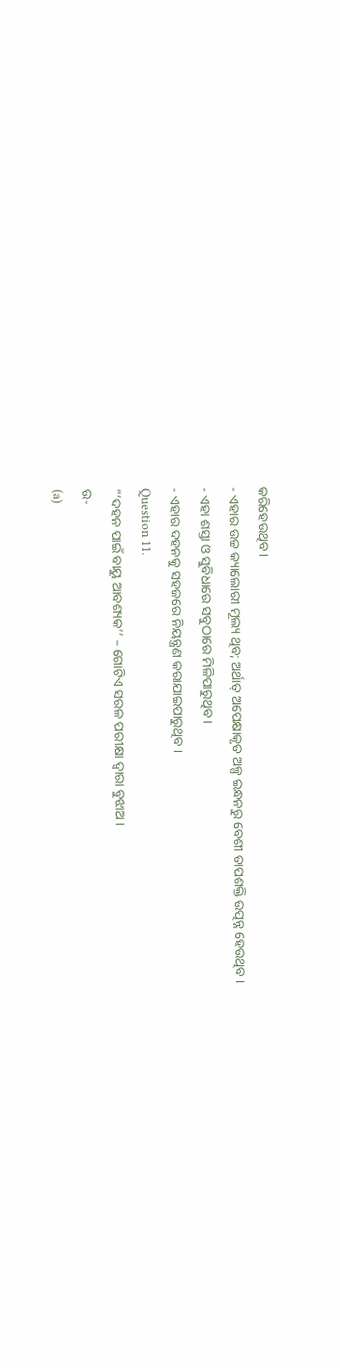କରିହେଉଥିବ ।
- ଏହାର ଉଚ୍ଚ କ୍ୟାଲୋରୀ ମୂଲ୍ୟ ଥିବ; ଅର୍ଥାତ୍ ଅପେକ୍ଷାକୃତ ଅଳ୍ପ ଇନ୍ଧନରୁ ବେଶୀ ତାପଶକ୍ତି ଉତ୍ପନ୍ନ ହେଉଥିବ ।
- ଏହା ଶସ୍ତା ଓ ସୁବିଧାରେ ସବୁଠାରେ ମିଳିପାରୁଥିବ ।
- ଏହାର ଦହନକୁ ସହଜରେ ନିୟନ୍ତ୍ରଣ କରାଯାଇପାରୁଥିବ ।
Question 11.
“‘ଦହନ ପାଇଁ ବାୟୁ ଆବଶ୍ୟକ’’ – ଗୋଟିଏ ସରଳ ପରୀକ୍ଷା ଦ୍ବାରା ବୁଝାଅ ।
ଉ-
(a)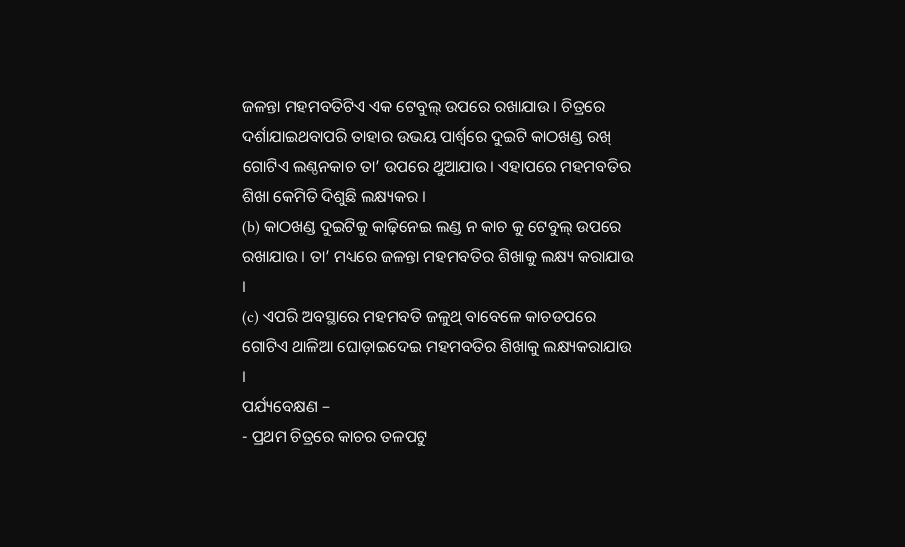ଜଳନ୍ତା ମହମବତିଟିଏ ଏକ ଟେବୁଲ୍ ଉପରେ ରଖାଯାଉ । ଚିତ୍ରରେ ଦର୍ଶାଯାଇଥବାପରି ତାହାର ଉଭୟ ପାର୍ଶ୍ଵରେ ଦୁଇଟି କାଠଖଣ୍ଡ ରଖ୍ ଗୋଟିଏ ଲଣ୍ଠନକାଚ ତା’ ଉପରେ ଥୁଆଯାଉ । ଏହାପରେ ମହମବତିର ଶିଖା କେମିତି ଦିଶୁଛି ଲକ୍ଷ୍ୟକର ।
(b) କାଠଖଣ୍ଡ ଦୁଇଟିକୁ କାଢ଼ିନେଇ ଲଣ୍ଡ ନ କାଚ କୁ ଟେବୁଲ୍ ଉପରେ ରଖାଯାଉ । ତା’ ମଧ୍ୟରେ ଜଳନ୍ତା ମହମବତିର ଶିଖାକୁ ଲକ୍ଷ୍ୟ କରାଯାଉ ।
(c) ଏପରି ଅବସ୍ଥାରେ ମହମବତି ଜଳୁଥ୍ ବାବେଳେ କାଚଡପରେ ଗୋଟିଏ ଥାଳିଆ ଘୋଡ଼ାଇଦେଇ ମହମବତିର ଶିଖାକୁ ଲକ୍ଷ୍ୟକରାଯାଉ ।
ପର୍ଯ୍ୟବେକ୍ଷଣ –
- ପ୍ରଥମ ଚିତ୍ରରେ କାଚର ତଳପଟୁ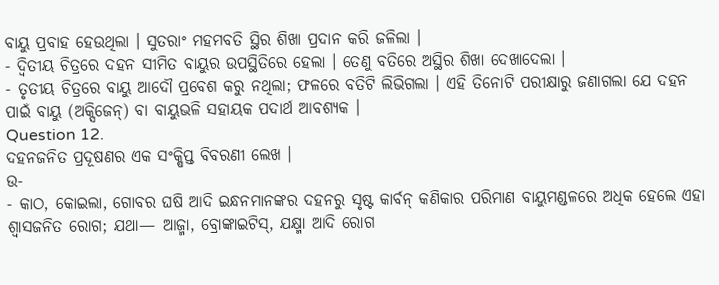ବାୟୁ ପ୍ରବାହ ହେଉଥିଲା । ସୁତରାଂ ମହମବତି ସ୍ଥିର ଶିଖା ପ୍ରଦାନ କରି ଜଳିଲା ।
- ଦ୍ବିତୀୟ ଚିତ୍ରରେ ଦହନ ସୀମିତ ବାୟୁର ଉପସ୍ଥିତିରେ ହେଲା । ତେଣୁ ବତିରେ ଅସ୍ଥିର ଶିଖା ଦେଖାଦେଲା ।
- ତୃତୀୟ ଚିତ୍ରରେ ବାୟୁ ଆଦୌ ପ୍ରବେଶ କରୁ ନଥିଲା; ଫଳରେ ବତିଟି ଲିଭିଗଲା । ଏହି ତିନୋଟି ପରୀକ୍ଷାରୁ ଜଣାଗଲା ଯେ ଦହନ ପାଇଁ ବାୟୁ (ଅକ୍ସିଜେନ୍) ବା ବାୟୁଭଳି ସହାୟକ ପଦାର୍ଥ ଆବଶ୍ୟକ ।
Question 12.
ଦହନଜନିତ ପ୍ରଦୂଷଣର ଏକ ସଂକ୍ଷିପ୍ତ ବିବରଣୀ ଲେଖ ।
ଉ-
- କାଠ, କୋଇଲା, ଗୋବର ଘଷି ଆଦି ଇନ୍ଧନମାନଙ୍କର ଦହନରୁ ସୃଷ୍ଟ କାର୍ବନ୍ କଣିକାର ପରିମାଣ ବାୟୁମଣ୍ଡଳରେ ଅଧିକ ହେଲେ ଏହା ଶ୍ଵାସଜନିତ ରୋଗ; ଯଥା— ଆଜ୍ମା, ବ୍ରୋଙ୍କାଇଟିସ୍, ଯକ୍ଷ୍ମା ଆଦି ରୋଗ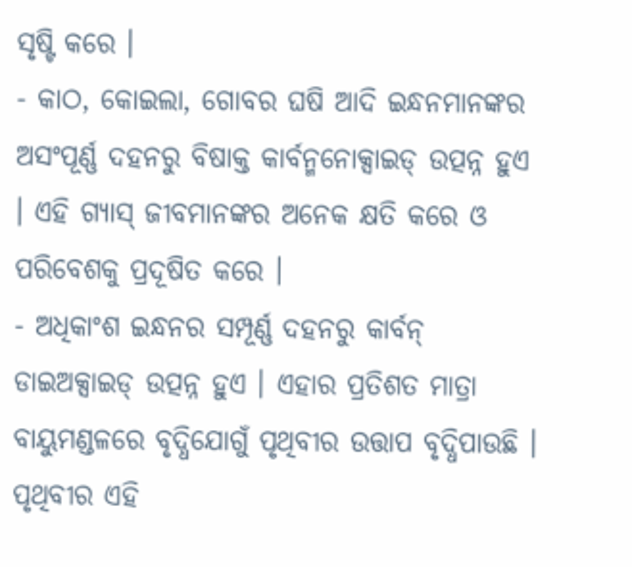ସୃଷ୍ଟି କରେ ।
- କାଠ, କୋଇଲା, ଗୋବର ଘଷି ଆଦି ଇନ୍ଧନମାନଙ୍କର ଅସଂପୂର୍ଣ୍ଣ ଦହନରୁ ବିଷାକ୍ତ କାର୍ବନ୍ମନୋକ୍ସାଇଡ୍ ଉତ୍ପନ୍ନ ହୁଏ । ଏହି ଗ୍ୟାସ୍ ଜୀବମାନଙ୍କର ଅନେକ କ୍ଷତି କରେ ଓ ପରିବେଶକୁ ପ୍ରଦୂଷିତ କରେ ।
- ଅଧିକାଂଶ ଇନ୍ଧନର ସମ୍ପୂର୍ଣ୍ଣ ଦହନରୁ କାର୍ବନ୍ ଡାଇଅକ୍ସାଇଡ୍ ଉତ୍ପନ୍ନ ହୁଏ । ଏହାର ପ୍ରତିଶତ ମାତ୍ରା ବାୟୁମଣ୍ଡଳରେ ବୃଦ୍ଧିଯୋଗୁଁ ପୃଥିବୀର ଉତ୍ତାପ ବୃଦ୍ଧିପାଉଛି । ପୃଥିବୀର ଏହି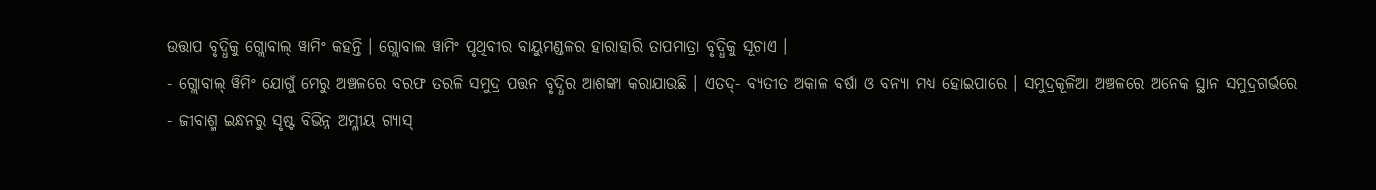ଉତ୍ତାପ ବୃଦ୍ଧିକୁ ଗ୍ଲୋବାଲ୍ ୱାମିଂ କହନ୍ତି । ଗ୍ଲୋବାଲ ୱାମିଂ ପୃଥିବୀର ବାୟୁମଣ୍ଡଳର ହାରାହାରି ତାପମାତ୍ରା ବୃଦ୍ଧିକୁ ସୂଚାଏ ।
- ଗ୍ଲୋବାଲ୍ ୱିମିଂ ଯୋଗୁଁ ମେରୁ ଅଞ୍ଚଳରେ ବରଫ ତରଳି ସମୁଦ୍ର ପତ୍ତନ ବୃଦ୍ଧିର ଆଶଙ୍କା କରାଯାଉଛି । ଏତଦ୍- ବ୍ୟତୀତ ଅକାଳ ବର୍ଷା ଓ ବନ୍ୟା ମଧ୍ୟ ହୋଇପାରେ । ସମୁଦ୍ରକୂଳିଆ ଅଞ୍ଚଳରେ ଅନେକ ସ୍ଥାନ ସମୁଦ୍ରଗର୍ଭରେ
- ଜୀବାଶ୍ମ ଇନ୍ଧନରୁ ସୃଷ୍ଟ ବିଭିନ୍ନ ଅମ୍ଳୀୟ ଗ୍ୟାସ୍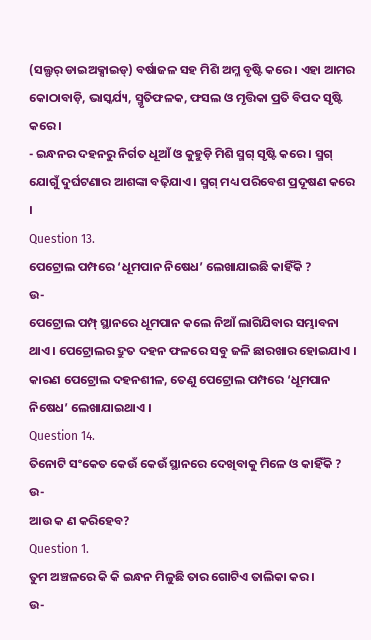(ସଲ୍ଫର୍ ଡାଇଅକ୍ସାଇଡ୍) ବର୍ଷାଜଳ ସହ ମିଶି ଅମ୍ଳ ବୃଷ୍ଟି କରେ । ଏହା ଆମର କୋଠାବାଡ଼ି, ଭାସ୍କର୍ଯ୍ୟ, ସ୍ମୃତିଫଳକ, ଫସଲ ଓ ମୃତ୍ତିକା ପ୍ରତି ବିପଦ ସୃଷ୍ଟି କରେ ।
- ଇନ୍ଧନର ଦହନରୁ ନିର୍ଗତ ଧୂଆଁ ଓ କୁହୁଡ଼ି ମିଶି ସ୍ମଗ୍ ସୃଷ୍ଟି କରେ । ସ୍ମଗ୍ ଯୋଗୁଁ ଦୁର୍ଘଟଣାର ଆଶଙ୍କା ବଢ଼ିଯାଏ । ସ୍ମଗ୍ ମଧ୍ୟ ପରିବେଶ ପ୍ରଦୂଷଣ କରେ ।
Question 13.
ପେଟ୍ରୋଲ ପମ୍ପରେ ‘ଧୂମପାନ ନିଷେଧ’ ଲେଖାଯାଇଛି କାହିଁକି ?
ଉ-
ପେଟ୍ରୋଲ ପମ୍ପ୍ ସ୍ଥାନରେ ଧୂମପାନ କଲେ ନିଆଁ ଲାଗିଯିବାର ସମ୍ଭାବନା ଥାଏ । ପେଟ୍ରୋଲର ଦ୍ରୁତ ଦହନ ଫଳରେ ସବୁ ଜଳି ଛାରଖାର ହୋଇଯାଏ । କାରଣ ପେଟ୍ରୋଲ ଦହନଶୀଳ, ତେଣୁ ପେଟ୍ରୋଲ ପମ୍ପରେ ‘ଧୂମପାନ ନିଷେଧ’ ଲେଖାଯାଇଥାଏ ।
Question 14.
ତିନୋଟି ସଂକେତ କେଉଁ କେଉଁ ସ୍ଥାନରେ ଦେଖିବାକୁ ମିଳେ ଓ କାହିଁକି ?
ଉ-
ଆଉ କ ଣ କରିହେବ?
Question 1.
ତୁମ ଅଞ୍ଚଳରେ କି କି ଇନ୍ଧନ ମିଳୁଛି ତାର ଗୋଟିଏ ତାଲିକା କର ।
ଉ-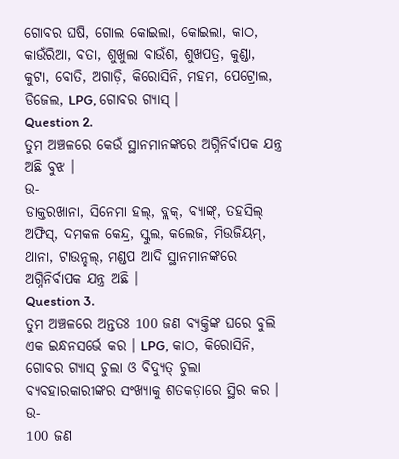ଗୋବର ଘଷି, ଗୋଲ କୋଇଲା, କୋଇଲା, କାଠ, କାଉଁରିଆ, ବତା, ଶୁଖୁଲା ବାଉଁଶ, ଶୁଖପତ୍ର, କୁଣ୍ଡା, କୁଟା, ବୋତି, ଅଗାଡ଼ି, କିରୋସିନି, ମହମ, ପେଟ୍ରୋଲ, ଡିଜେଲ, LPG, ଗୋବର ଗ୍ୟାସ୍ ।
Question 2.
ତୁମ ଅଞ୍ଚଳରେ କେଉଁ ସ୍ଥାନମାନଙ୍କରେ ଅଗ୍ନିନିର୍ବାପକ ଯନ୍ତ୍ର ଅଛି ବୁଝ ।
ଉ-
ଡାକ୍ତରଖାନା, ସିନେମା ହଲ୍, ବ୍ଲକ୍, ବ୍ୟାଙ୍କ୍, ତହସିଲ୍ ଅଫିସ୍, ଦମକଳ କେନ୍ଦ୍ର, ସ୍କୁଲ, କଲେଜ, ମିଉଜିୟମ୍, ଥାନା, ଟାଉନ୍ହଲ୍, ମଣ୍ଡପ ଆଦି ସ୍ଥାନମାନଙ୍କରେ ଅଗ୍ନିନିର୍ବାପକ ଯନ୍ତ୍ର ଅଛି ।
Question 3.
ତୁମ ଅଞ୍ଚଳରେ ଅନ୍ତତଃ 100 ଜଣ ବ୍ୟକ୍ତିଙ୍କ ଘରେ ବୁଲି ଏକ ଇନ୍ଧନସର୍ଭେ କର । LPG, କାଠ, କିରୋସିନି, ଗୋବର ଗ୍ୟାସ୍ ଚୁଲା ଓ ବିଦ୍ୟୁତ୍ ଚୁଲା ବ୍ୟବହାରକାରୀଙ୍କର ସଂଖ୍ୟାକୁ ଶତକଡ଼ାରେ ସ୍ଥିର କର ।
ଉ-
100 ଜଣ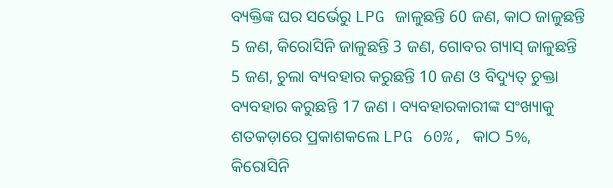ବ୍ୟକ୍ତିଙ୍କ ଘର ସର୍ଭେରୁ LPG ଜାଳୁଛନ୍ତି 60 ଜଣ, କାଠ ଜାଳୁଛନ୍ତି 5 ଜଣ, କିରୋସିନି ଜାଳୁଛନ୍ତି 3 ଜଣ, ଗୋବର ଗ୍ୟାସ୍ ଜାଳୁଛନ୍ତି 5 ଜଣ, ଚୁଲା ବ୍ୟବହାର କରୁଛନ୍ତି 10 ଜଣ ଓ ବିଦ୍ୟୁତ୍ ଚୁକ୍ତା ବ୍ୟବହାର କରୁଛନ୍ତି 17 ଜଣ । ବ୍ୟବହାରକାରୀଙ୍କ ସଂଖ୍ୟାକୁ ଶତକଡ଼ାରେ ପ୍ରକାଶକଲେ LPG 60%, କାଠ 5%, କିରୋସିନି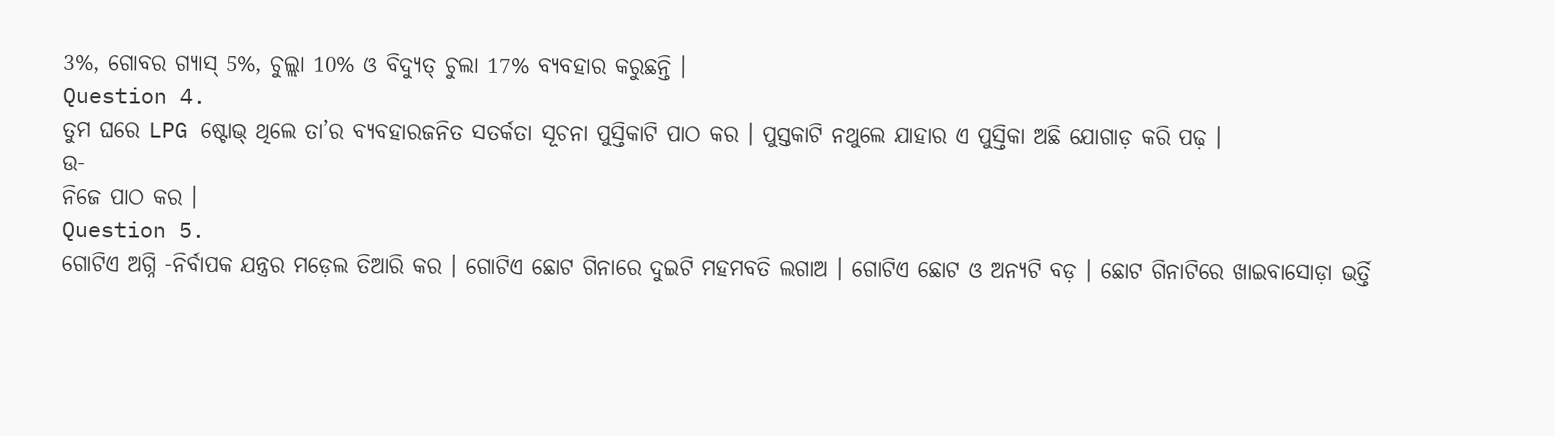3%, ଗୋବର ଗ୍ୟାସ୍ 5%, ଚୁଲ୍ଲା 10% ଓ ବିଦ୍ୟୁତ୍ ଚୁଲା 17% ବ୍ୟବହାର କରୁଛନ୍ତି ।
Question 4.
ତୁମ ଘରେ LPG ଷ୍ଟୋଭ୍ ଥିଲେ ତା’ର ବ୍ୟବହାରଜନିତ ସତର୍କତା ସୂଚନା ପୁସ୍ତିକାଟି ପାଠ କର । ପୁସ୍ତକାଟି ନଥୁଲେ ଯାହାର ଏ ପୁସ୍ତିକା ଅଛି ଯୋଗାଡ଼ କରି ପଢ଼ ।
ଉ-
ନିଜେ ପାଠ କର ।
Question 5.
ଗୋଟିଏ ଅଗ୍ନି -ନିର୍ବାପକ ଯନ୍ତ୍ରର ମଡ଼େଲ ତିଆରି କର । ଗୋଟିଏ ଛୋଟ ଗିନାରେ ଦୁଇଟି ମହମବତି ଲଗାଅ । ଗୋଟିଏ ଛୋଟ ଓ ଅନ୍ୟଟି ବଡ଼ । ଛୋଟ ଗିନାଟିରେ ଖାଇବାସୋଡ଼ା ଭର୍ତ୍ତି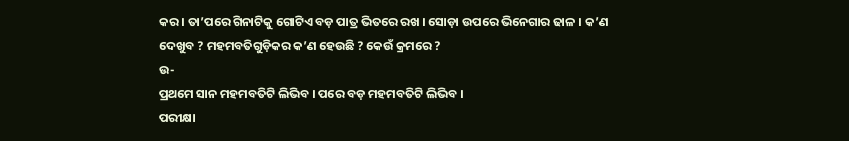କର । ତା’ପରେ ଗିନାଟିକୁ ଗୋଟିଏ ବଡ଼ ପାତ୍ର ଭିତରେ ରଖ । ସୋଡ଼ା ଉପରେ ଭିନେଗାର ଢାଳ । କ’ଣ ଦେଖୁବ ? ମହମବତିଗୁଡ଼ିକର କ’ଣ ହେଉଛି ? କେଉଁ କ୍ରମରେ ?
ଉ-
ପ୍ରଥମେ ସାନ ମହମବତିଟି ଲିଭିବ । ପରେ ବଡ଼ ମହମବତିଟି ଲିଭିବ ।
ପରୀକ୍ଷା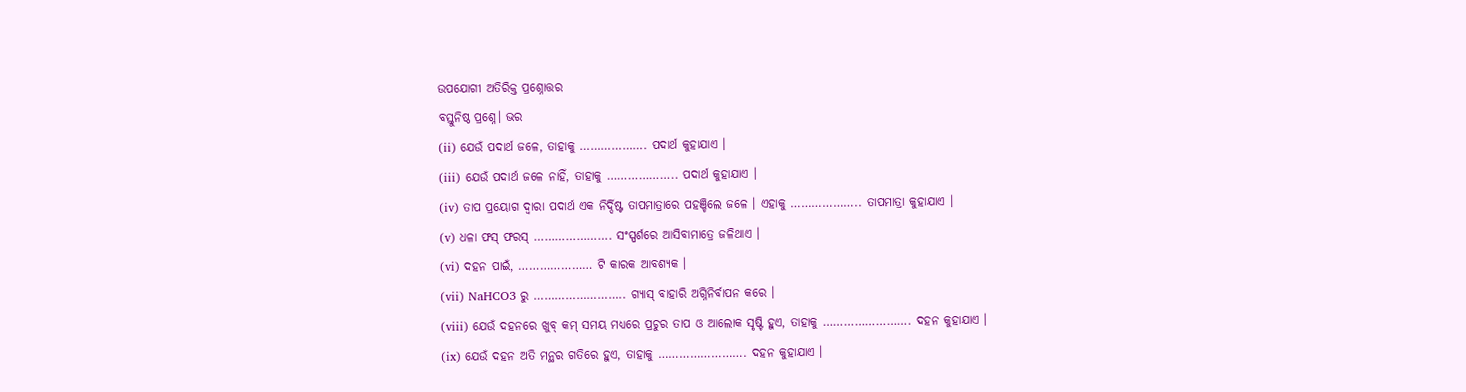ଉପଯୋଗୀ ଅତିରିକ୍ତ ପ୍ରଶ୍ନୋତ୍ତର
ବସ୍ତୁନିଷ୍ଠ ପ୍ରଶ୍ନେ। ଭର
(ii) ଯେଉଁ ପଦାର୍ଥ ଜଳେ, ତାହାକୁ ………………. ପଦାର୍ଥ କୁହାଯାଏ ।
(iii) ଯେଉଁ ପଦାର୍ଥ ଜଳେ ନାହିଁ, ତାହାକୁ ……………….. ପଦାର୍ଥ କୁହାଯାଏ ।
(iv) ତାପ ପ୍ରୟୋଗ ଦ୍ଵାରା ପଦାର୍ଥ ଏକ ନିର୍ଦ୍ଦିଷ୍ଟ ତାପମାତ୍ରାରେ ପହଞ୍ଚିଲେ ଜଳେ । ଏହାକୁ ……………….. ତାପମାତ୍ରା କୁହାଯାଏ ।
(v) ଧଳା ଫସ୍ ଫରସ୍ …………………. ସଂସ୍ପର୍ଶରେ ଆସିବାମାତ୍ରେ ଜଳିଥାଏ ।
(vi) ଦହନ ପାଇଁ, ………………… ଟି କାରକ ଆବଶ୍ୟକ ।
(vii) NaHCO3 ରୁ …………………….. ଗ୍ୟାସ୍ ବାହାରି ଅଗ୍ନିନିର୍ବାପନ କରେ ।
(viii) ଯେଉଁ ଦହନରେ ଖୁବ୍ କମ୍ ସମୟ ମଧ୍ୟରେ ପ୍ରଚୁର ତାପ ଓ ଆଲୋକ ସୃଷ୍ଟି ହୁଏ, ତାହାକୁ ……………………. ଦହନ କୁହାଯାଏ ।
(ix) ଯେଉଁ ଦହନ ଅତି ମନ୍ଥର ଗତିରେ ହୁଏ, ତାହାକୁ ……………………. ଦହନ କୁହାଯାଏ ।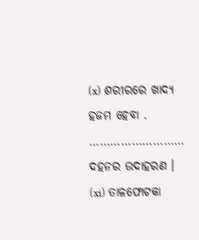(x) ଶରୀରରେ ଖାଦ୍ୟ ହଜମ ହେବା . ……………………… ଦହନର ଉଦାହରଣ ।
(xi) ତାଳଫୋଟକା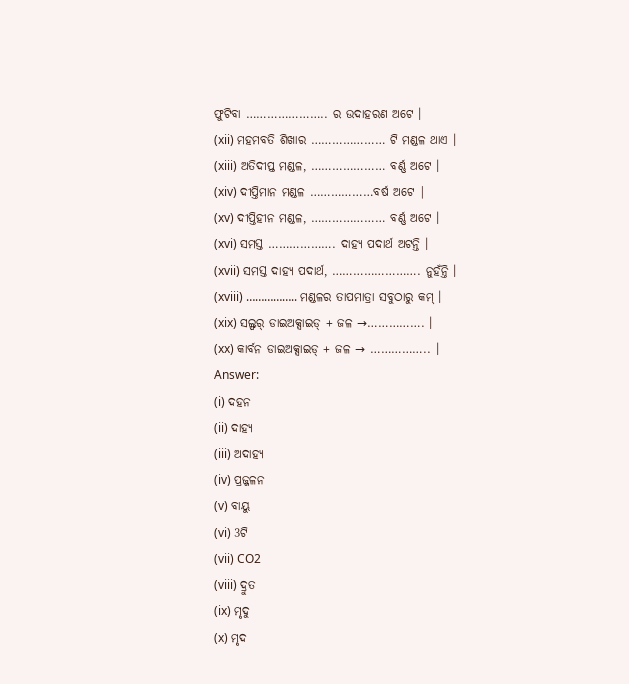ଫୁଟିବା ………………….. ର ଉଦାହରଣ ଅଟେ ।
(xii) ମହମବତି ଶିଖାର ………………… ଟି ମଣ୍ଡଳ ଥାଏ ।
(xiii) ଅତିଦୀପ୍ତ ମଣ୍ଡଳ, ………………… ବର୍ଣ୍ଣ ଅଟେ ।
(xiv) ଦୀପ୍ତିମାନ ମଣ୍ଡଳ ………………ବର୍ଷ ଅଟେ |
(xv) ଦୀପ୍ତିହୀନ ମଣ୍ଡଳ, ………………… ବର୍ଣ୍ଣ ଅଟେ ।
(xvi) ସମସ୍ତ ………………. ଦାହ୍ୟ ପଦାର୍ଥ ଅଟନ୍ତି ।
(xvii) ସମସ୍ତ ଦାହ୍ୟ ପଦାର୍ଥ, ……………………. ନୁହଁନ୍ତି ।
(xviii) …………….. ମଣ୍ଡଳର ତାପମାତ୍ରା ସବୁଠାରୁ କମ୍ ।
(xix) ସଲ୍ଫର୍ ଡାଇଅକ୍ସାଇଡ୍ + ଜଳ →……………. ।
(xx) କାର୍ବନ ଡାଇଅକ୍ସାଇଡ୍ + ଜଳ → …………….. ।
Answer:
(i) ଦହନ
(ii) ଦାହ୍ୟ
(iii) ଅଦାହ୍ୟ
(iv) ପ୍ରଜ୍ଜଳନ
(v) ବାୟୁ
(vi) 3ଟି
(vii) CO2
(viii) ଦ୍ରୁତ
(ix) ମୃଦୁ
(x) ମୃଦ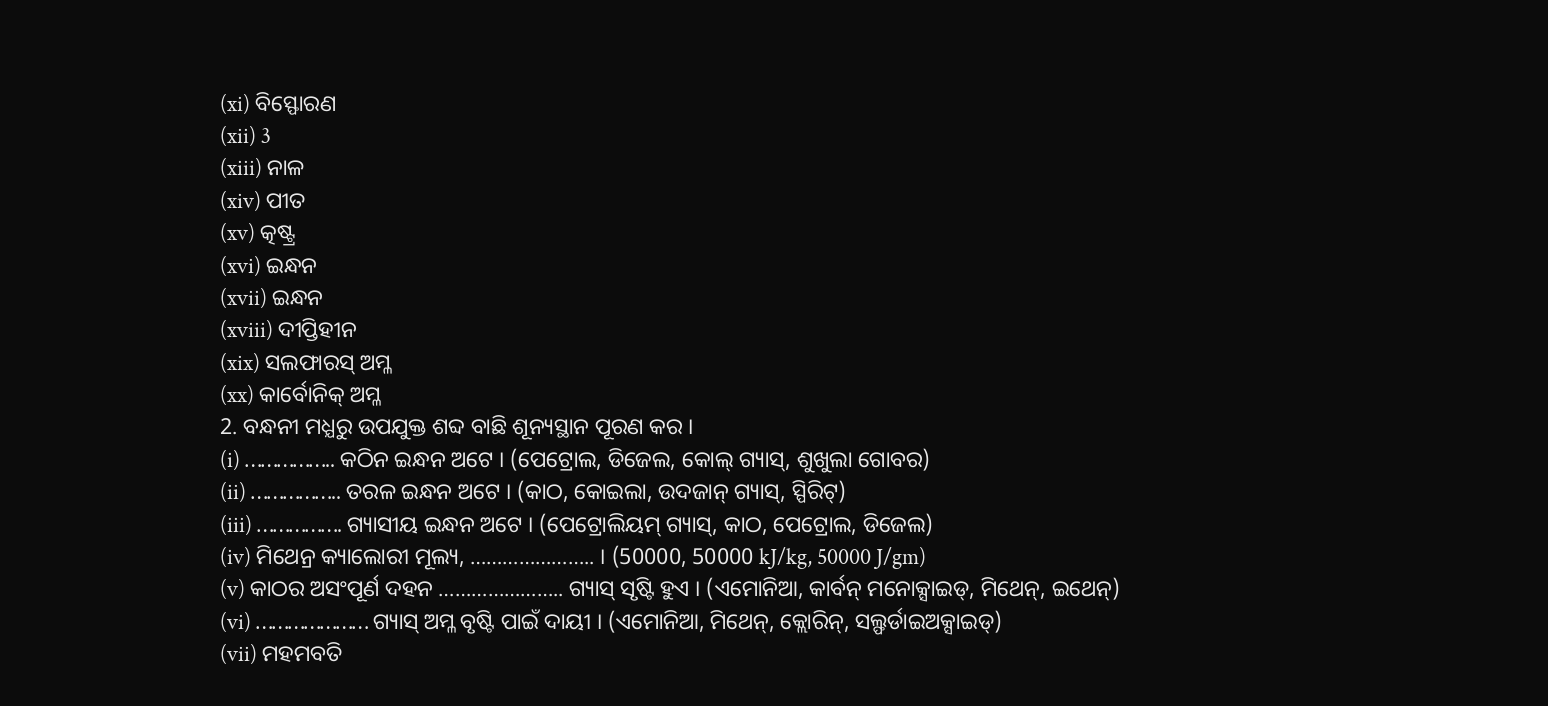(xi) ବିସ୍ଫୋରଣ
(xii) 3
(xiii) ନାଳ
(xiv) ପୀତ
(xv) ତ୍କଷ୍ଟ୍ର
(xvi) ଇନ୍ଧନ
(xvii) ଇନ୍ଧନ
(xviii) ଦୀପ୍ତିହୀନ
(xix) ସଲଫାରସ୍ ଅମ୍ଳ
(xx) କାର୍ବୋନିକ୍ ଅମ୍ଳ
2. ବନ୍ଧନୀ ମଧ୍ଯରୁ ଉପଯୁକ୍ତ ଶବ୍ଦ ବାଛି ଶୂନ୍ୟସ୍ଥାନ ପୂରଣ କର ।
(i) …………….. କଠିନ ଇନ୍ଧନ ଅଟେ । (ପେଟ୍ରୋଲ, ଡିଜେଲ, କୋଲ୍ ଗ୍ୟାସ୍, ଶୁଖୁଲା ଗୋବର)
(ii) …………….. ତରଳ ଇନ୍ଧନ ଅଟେ । (କାଠ, କୋଇଲା, ଉଦଜାନ୍ ଗ୍ୟାସ୍, ସ୍ପିରିଟ୍)
(iii) ……………. ଗ୍ୟାସୀୟ ଇନ୍ଧନ ଅଟେ । (ପେଟ୍ରୋଲିୟମ୍ ଗ୍ୟାସ୍, କାଠ, ପେଟ୍ରୋଲ, ଡିଜେଲ)
(iv) ମିଥେନ୍ର କ୍ୟାଲୋରୀ ମୂଲ୍ୟ, ………………….. । (50000, 50000 kJ/kg, 50000 J/gm)
(v) କାଠର ଅସଂପୂର୍ଣ ଦହନ ………………….. ଗ୍ୟାସ୍ ସୃଷ୍ଟି ହୁଏ । (ଏମୋନିଆ, କାର୍ବନ୍ ମନୋକ୍ସାଇଡ୍, ମିଥେନ୍, ଇଥେନ୍)
(vi) ………………… ଗ୍ୟାସ୍ ଅମ୍ଳ ବୃଷ୍ଟି ପାଇଁ ଦାୟୀ । (ଏମୋନିଆ, ମିଥେନ୍, କ୍ଲୋରିନ୍, ସଲ୍ଫର୍ଡାଇଅକ୍ସାଇଡ୍)
(vii) ମହମବତି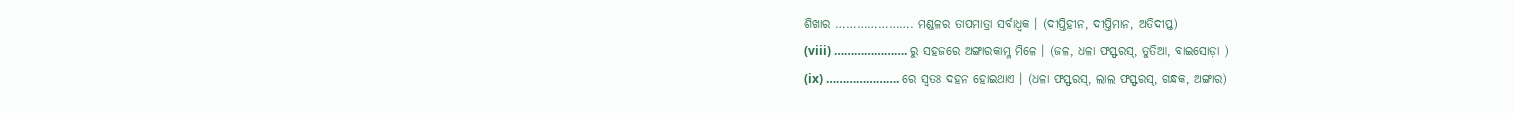ଶିଖାର …………………. ମଣ୍ଡଳର ତାପମାତ୍ରା ସର୍ବାଧ୍ଵକ । (ଦୀପ୍ତିହୀନ, ଦୀପ୍ତିମାନ, ଅତିଦୀପ୍ତ)
(viii) …………………. ରୁ ସହଜରେ ଅଙ୍ଗାରକାମ୍ଳ ମିଳେ । (ଜଳ, ଧଳା ଫସ୍ଫରସ୍, ତୁତିଆ, ବାଇସୋଡ଼ା )
(ix) …………………. ରେ ସ୍ବତଃ ଦହନ ହୋଇଥାଏ । (ଧଳା ଫସ୍ଫରସ୍, ଲାଲ ଫସ୍ଫରସ୍, ଗନ୍ଧକ, ଅଙ୍ଗାର)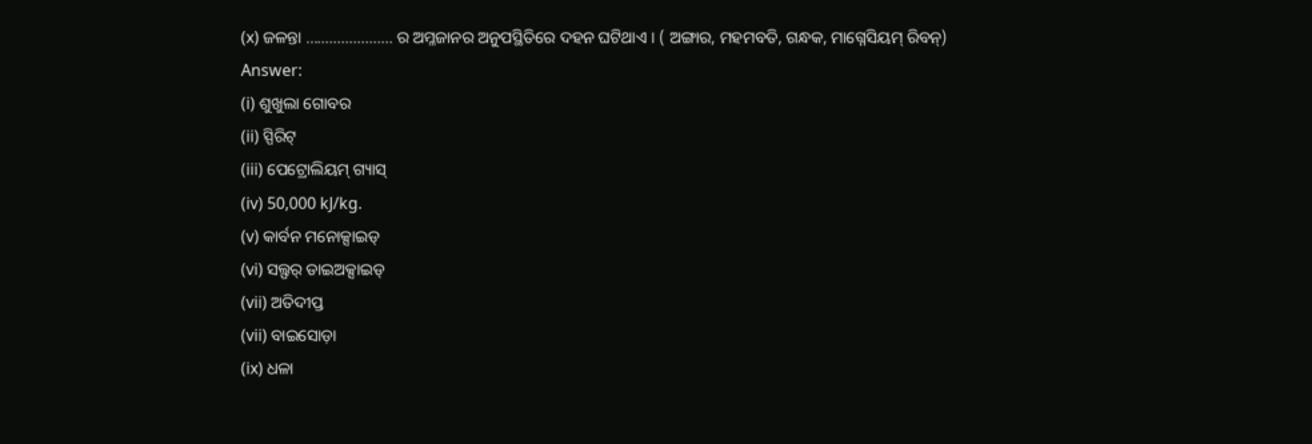(x) ଜଳନ୍ତା …………………. ର ଅମ୍ଳଜାନର ଅନୁପସ୍ଥିତିରେ ଦହନ ଘଟିଥାଏ । ( ଅଙ୍ଗାର, ମହମବତି, ଗନ୍ଧକ, ମାଗ୍ନେସିୟମ୍ ରିବନ୍)
Answer:
(i) ଶୁଖୁଲା ଗୋବର
(ii) ସ୍ପିରିଟ୍
(iii) ପେଟ୍ରୋଲିୟମ୍ ଗ୍ୟାସ୍
(iv) 50,000 kJ/kg.
(v) କାର୍ବନ ମନୋକ୍ସାଇଡ୍
(vi) ସଲ୍ଫର୍ ଡାଇଅକ୍ସାଇଡ୍
(vii) ଅତିଦୀପ୍ତ
(vii) ବାଇସୋଡ଼ା
(ix) ଧଳା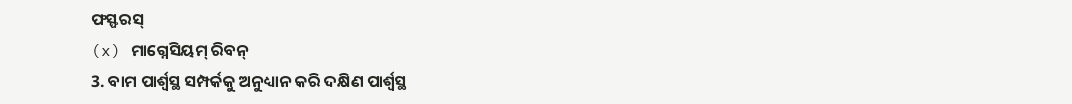ଫସ୍ଫରସ୍
(x) ମାଗ୍ନେସିୟମ୍ ରିବନ୍
3. ବାମ ପାର୍ଶ୍ୱସ୍ଥ ସମ୍ପର୍କକୁ ଅନୁଧ୍ୟାନ କରି ଦକ୍ଷିଣ ପାର୍ଶ୍ୱସ୍ଥ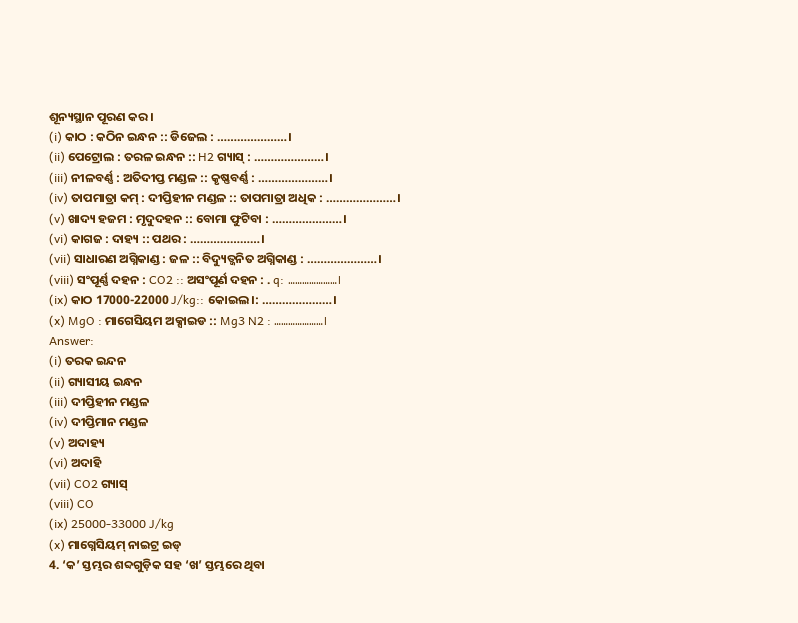ଶୂନ୍ୟସ୍ଥାନ ପୂରଣ କର ।
(i) କାଠ : କଠିନ ଇନ୍ଧନ :: ଡିଜେଲ : …………………।
(ii) ପେଟ୍ରୋଲ : ତରଳ ଇନ୍ଧନ :: H2 ଗ୍ୟାସ୍ : …………………।
(iii) ନୀଳବର୍ଣ୍ଣ : ଅତିଦୀପ୍ତ ମଣ୍ଡଳ :: କୃଷ୍ଣବର୍ଣ୍ଣ : …………………।
(iv) ତାପମାତ୍ରା କମ୍ : ଦୀପ୍ତିହୀନ ମଣ୍ଡଳ :: ତାପମାତ୍ରା ଅଧିକ : …………………।
(v) ଖାଦ୍ୟ ହଜମ : ମୃଦୁଦହନ :: ବୋମା ଫୁଟିବା : …………………।
(vi) କାଗଜ : ଦାହ୍ୟ :: ପଥର : …………………।
(vii) ସାଧାରଣ ଅଗ୍ନିକାଣ୍ଡ : ଜଳ :: ବିଦ୍ୟୁତ୍ଜନିତ ଅଗ୍ନିକାଣ୍ଡ : …………………।
(viii) ସଂପୂର୍ଣ୍ଣ ଦହନ : CO2 :: ଅସଂପୂର୍ଣ ଦହନ : . q: …………………।
(ix) କାଠ 17000-22000 J/kg:: କୋଇଲ।: …………………।
(x) MgO : ମାଗେସିୟମ ଅକ୍ସାଇଡ :: Mg3 N2 : …………………।
Answer:
(i) ତରକ ଇନ୍ଦନ
(ii) ଗ୍ୟାସୀୟ ଇନ୍ଧନ
(iii) ଦୀପ୍ତିହୀନ ମଣ୍ଡଳ
(iv) ଦୀପ୍ତିମାନ ମଣ୍ଡଳ
(v) ଅଦାହ୍ୟ
(vi) ଅଦାହି
(vii) CO2 ଗ୍ୟାସ୍
(viii) CO
(ix) 25000-33000 J/kg
(x) ମାଗ୍ନେସିୟମ୍ ନାଇଟ୍ର ଇଡ୍
4. ‘କ’ ସ୍ତମ୍ଭର ଶବ୍ଦଗୁଡ଼ିକ ସହ ‘ଖ’ ସ୍ତମ୍ଭରେ ଥିବା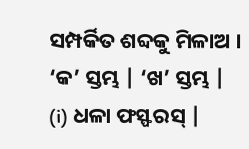ସମ୍ପର୍କିତ ଶବ୍ଦକୁ ମିଳାଅ ।
‘କ’ ସ୍ତମ୍ଭ | ‘ଖ’ ସ୍ତମ୍ଭ |
(i) ଧଳା ଫସ୍ଫରସ୍ |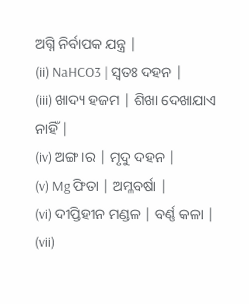ଅଗ୍ନି ନିର୍ବାପକ ଯନ୍ତ୍ର |
(ii) NaHCO3 | ସ୍ଵତଃ ଦହନ |
(iii) ଖାଦ୍ୟ ହଜମ | ଶିଖା ଦେଖାଯାଏ ନାହିଁ |
(iv) ଅଙ୍ଗ।ର | ମୃଦୁ ଦହନ |
(v) Mg ଫିତା | ଅମ୍ଳବର୍ଷା |
(vi) ଦୀପ୍ତିହୀନ ମଣ୍ଡଳ | ବର୍ଣ୍ଣ କଳା |
(vii)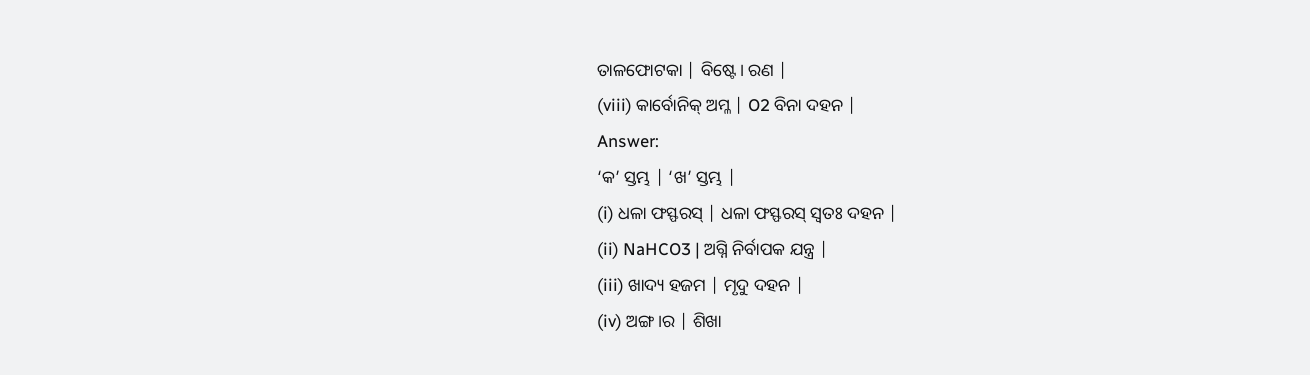ତାଳଫୋଟକା | ବିଷ୍ଟେ। ରଣ |
(viii) କାର୍ବୋନିକ୍ ଅମ୍ଳ | O2 ବିନା ଦହନ |
Answer:
‘କ’ ସ୍ତମ୍ଭ | ‘ଖ’ ସ୍ତମ୍ଭ |
(i) ଧଳା ଫସ୍ଫରସ୍ | ଧଳା ଫସ୍ଫରସ୍ ସ୍ଵତଃ ଦହନ |
(ii) NaHCO3 | ଅଗ୍ନି ନିର୍ବାପକ ଯନ୍ତ୍ର |
(iii) ଖାଦ୍ୟ ହଜମ | ମୃଦୁ ଦହନ |
(iv) ଅଙ୍ଗ।ର | ଶିଖା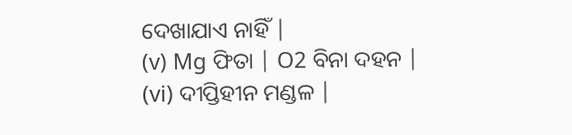ଦେଖାଯାଏ ନାହିଁ |
(v) Mg ଫିତା | O2 ବିନା ଦହନ |
(vi) ଦୀପ୍ତିହୀନ ମଣ୍ଡଳ |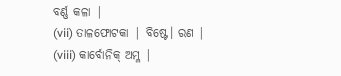ବର୍ଣ୍ଣ କଳା |
(vii) ତାଳଫୋଟକା | ବିଷ୍ଟେ। ରଣ |
(viii) କାର୍ବୋନିକ୍ ଅମ୍ଳ |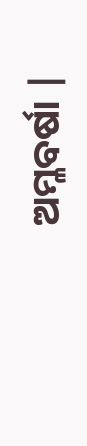ଅମ୍ଳବର୍ଷା |